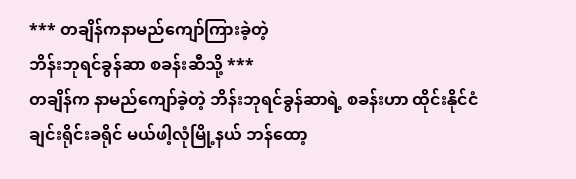*** တချိန်ကနာမည်ကျော်ကြားခဲ့တဲ့
ဘိန်းဘုရင်ခွန်ဆာ စခန်းဆီသို့ ***
တချိန်က နာမည်ကျော်ခဲ့တဲ့ ဘိန်းဘုရင်ခွန်ဆာရဲ့ စခန်းဟာ ထိုင်းနိုင်ငံ ချင်းရိုင်းခရိုင် မယ်ဖါ့လုံမြို့နယ် ဘန်ထော့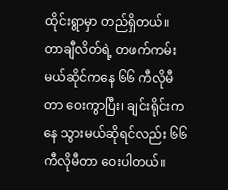ထိုင်းရွာမှာ တည်ရှိတယ်။ တာချီလိတ်ရဲ့ တဖက်ကမ်း မယ်ဆိုင်ကနေ ၆၆ ကီလိုမီတာ ဝေးကွာပြီး၊ ချင်းရိုင်းကနေ သွားမယ်ဆိုရင်လည်း ၆၆ ကီလိုမီတာ ဝေးပါတယ်။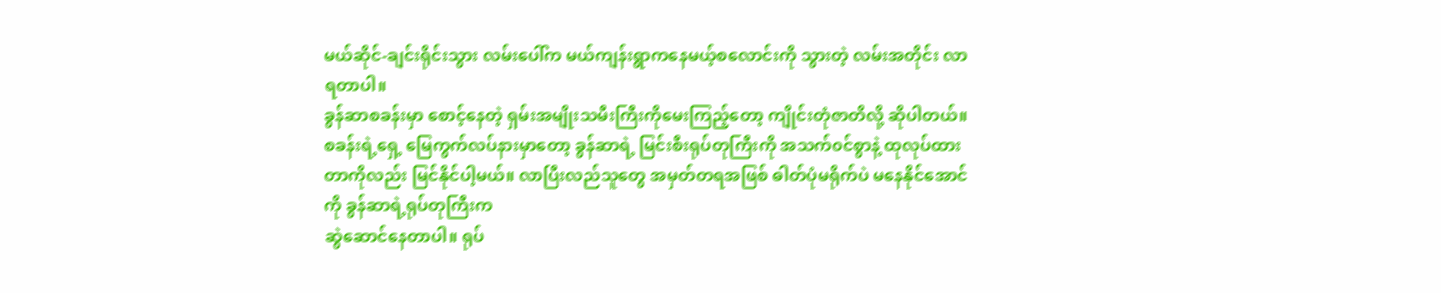မယ်ဆိုင်-ချင်းရိုင်းသွား လမ်းပေါ်က မယ်ကျန်းရွာကနေမယ့်စလောင်းကို သွားတဲ့ လမ်းအတိုင်း လာရတာပါ။
ခွန်ဆာစခန်းမှာ စောင့်နေတဲ့ ရှမ်းအမျိုးသမီးကြီးကိုမေးကြည့်တော့ ကျိုင်းတုံဇာတိလို့ ဆိုပါတယ်။
စခန်းရဲ့ရှေ့ မြေကွက်လပ်နားမှာတော့ ခွန်ဆာရဲ့ မြင်းစီးရုပ်တုကြီးကို အသက်၀င်စွာနဲ့ ထုလုပ်ထားတာကိုလည်း မြင်နိုင်ပါ့မယ်။ လာပြီးလည်သူတွေ အမှတ်တရအဖြစ် ဓါတ်ပုံမရိုက်ပဲ မနေနိုင်အောင်ကို ခွန်ဆာရဲ့ရုပ်တုကြီးက
ဆွဲဆောင်နေတာပါ။ ရုပ်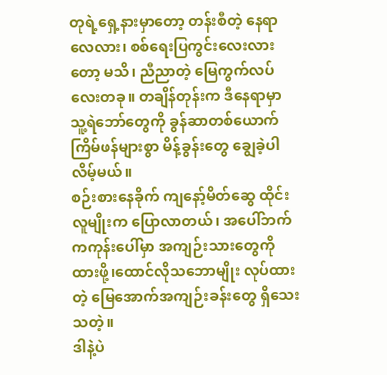တုရဲ့ရှေ့နားမှာတော့ တန်းစီတဲ့ နေရာလေလား၊ စစ်ရေးပြကွင်းလေးလားတော့ မသိ၊ ညီညာတဲ့ မြေကွက်လပ်လေးတခု။ တချိန်တုန်းက ဒီနေရာမှာ သူ့ရဲဘော်တွေကို ခွန်ဆာတစ်ယောက် ကြိမ်ဖန်များစွာ မိန့်ခွန်းတွေ ချွေခဲ့ပါလိမ့်မယ်။
စဉ်းစားနေခိုက် ကျနော့်မိတ်ဆွေ ထိုင်းလူမျိုးက ပြောလာတယ်၊ အပေါ်ဘက်ကကုန်းပေါ်မှာ အကျဉ်းသားတွေကိုထားဖို့၊ထောင်လိုသဘောမျိုး လုပ်ထားတဲ့ မြေအောက်အကျဉ်းခန်းတွေ ရှိသေးသတဲ့။
ဒါနဲ့ပဲ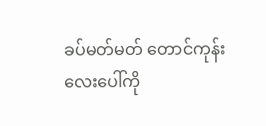ခပ်မတ်မတ် တောင်ကုန်းလေးပေါ်ကို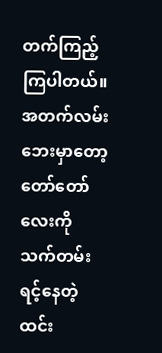တက်ကြည့်ကြပါတယ်။ အတက်လမ်း ဘေးမှာတော့ တော်တော်လေးကို သက်တမ်းရင့်နေတဲ့ ထင်း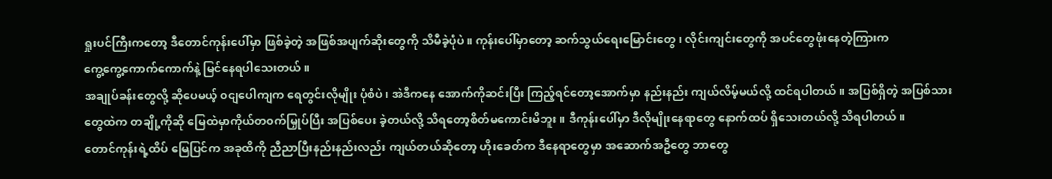ရှုးပင်ကြီးကတော့ ဒီတောင်ကုန်းပေါ်မှာ ဖြစ်ခဲ့တဲ့ အဖြစ်အပျက်ဆိုးတွေကို သိမီခဲ့ပုံပဲ။ ကုန်းပေါ်မှာတော့ ဆက်သွယ်ရေးမြောင်းတွေ၊ လိုင်းကျင်းတွေကို အပင်တွေဖုံးနေတဲ့ကြားက
ကွေ့ကွေ့ကောက်ကောက်နဲ့ မြင်နေရပါသေးတယ်။
အချုပ်ခန်းတွေလို့ ဆိုပေမယ့် ၀ငျပေါကျက ရေတွင်းလိုမျိုး ပုံစံပဲ၊ အဲဒီကနေ အောက်ကိုဆင်းပြီး ကြည့်ရင်တော့အောက်မှာ နည်းနည်း ကျယ်လိမ့်မယ်လို့ ထင်ရပါတယ်။ အပြစ်ရှိတဲ့ အပြစ်သားတွေထဲက တချို့ကိုဆို မြေထဲမှာကိုယ်တ၀က်မြှုပ်ပြီး အပြစ်ပေး ခဲ့တယ်လို့ သိရတော့စိတ်မကောင်းမိဘူး။ ဒီကုန်းပေါ်မှာ ဒီလိုမျိုးနေရာတွေ နောက်ထပ် ရှိသေးတယ်လို့ သိရပါတယ်။
တောင်ကုန်းရဲ့ထိပ် မြေပြင်က အခုထိကို ညီညာပြီးနည်းနည်းလည်း ကျယ်တယ်ဆိုတော့ ဟိုးခေတ်က ဒီနေရာတွေမှာ အဆောက်အဦတွေ ဘာတွေ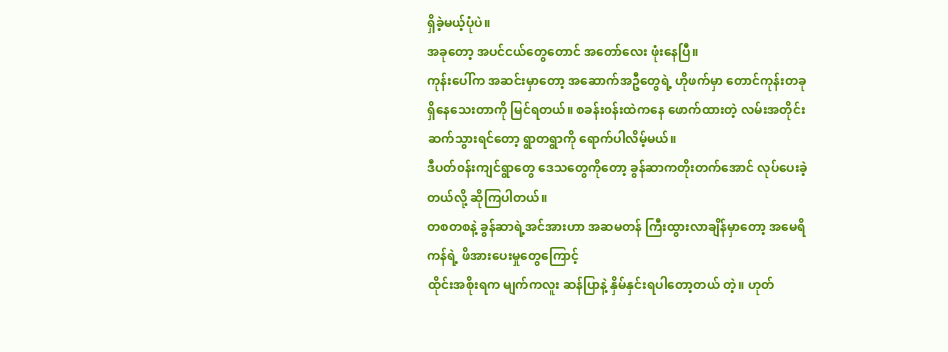ရှိခဲ့မယ့်ပုံပဲ။
အခုတော့ အပင်ငယ်တွေတောင် အတော်လေး ဖုံးနေပြီ။
ကုန်းပေါ်က အဆင်းမှာတော့ အဆောက်အဦတွေရဲ့ ဟိုဖက်မှာ တောင်ကုန်းတခု ရှိနေသေးတာကို မြင်ရတယ်။ စခန်း၀န်းထဲကနေ ဖောက်ထားတဲ့ လမ်းအတိုင်းဆက်သွားရင်တော့ ရွာတရွာကို ရောက်ပါလိမ့်မယ်။
ဒီပတ်၀န်းကျင်ရွာတွေ ဒေသတွေကိုတော့ ခွန်ဆာကတိုးတက်အောင် လုပ်ပေးခဲ့တယ်လို့ ဆိုကြပါတယ်။
တစတစနဲ့ ခွန်ဆာရဲ့အင်အားဟာ အဆမတန် ကြီးထွားလာချိန်မှာတော့ အမေရိကန်ရဲ့ ဖိအားပေးမှုတွေကြောင့်
ထိုင်းအစိုးရက မျက်ကလူး ဆန်ပြာနဲ့ နှိမ်နှင်းရပါတော့တယ် တဲ့။ ဟုတ်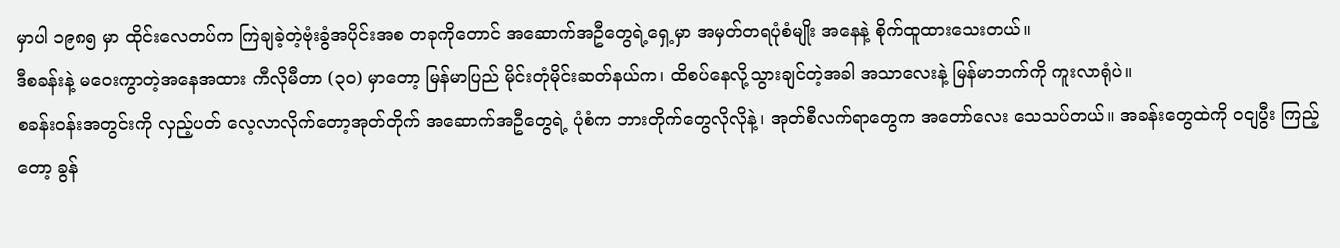မှာပါ ၁၉၈၅ မှာ ထိုင်းလေတပ်က ကြဲချခဲ့တဲ့ဗုံးခွံအပိုင်းအစ တခုကိုတောင် အဆောက်အဦတွေရဲ့ရှေ့မှာ အမှတ်တရပုံစံမျိုး အနေနဲ့ စိုက်ထူထားသေးတယ်။
ဒီစခန်းနဲ့ မဝေးကွာတဲ့အနေအထား ကီလိုမီတာ (၃၀) မှာတော့ မြန်မာပြည် မိုင်းတုံမိုင်းဆတ်နယ်က၊ ထိစပ်နေလို့သွားချင်တဲ့အခါ အသာလေးနဲ့ မြန်မာဘက်ကို ကူးလာရုံပဲ။
စခန်း၀န်းအတွင်းကို လှည့်ပတ် လေ့လာလိုက်တော့အုတ်တိုက် အဆောက်အဦတွေရဲ့ ပုံစံက ဘားတိုက်တွေလိုလိုနဲ့၊ အုတ်စီလက်ရာတွေက အတော်လေး သေသပ်တယ်။ အခန်းတွေထဲကို ၀ငျပွီး ကြည့်တော့ ခွန်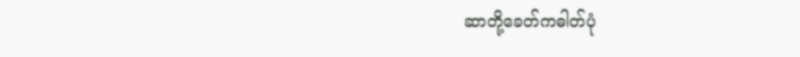ဆာတို့ခေတ်ကဓါတ်ပုံ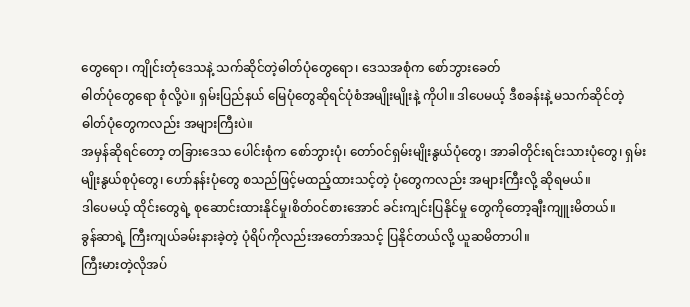တွေရော၊ ကျိုင်းတုံဒေသနဲ့ သက်ဆိုင်တဲ့ဓါတ်ပုံတွေရော၊ ဒေသအစုံက စော်ဘွားခေတ်
ဓါတ်ပုံတွေရော စုံလို့ပဲ။ ရှမ်းပြည်နယ် မြေပုံတွေဆိုရင်ပုံစံအမျိုးမျိုးနဲ့ ကိုပါ။ ဒါပေမယ့် ဒီစခန်းနဲ့ မသက်ဆိုင်တဲ့
ဓါတ်ပုံတွေကလည်း အများကြီးပဲ။
အမှန်ဆိုရင်တော့ တခြားဒေသ ပေါင်းစုံက စော်ဘွားပုံ၊ တော်၀င်ရှမ်းမျိုးနွယ်ပုံတွေ၊ အာခါတိုင်းရင်းသားပုံတွေ၊ ရှမ်းမျိုးနွယ်စုပုံတွေ၊ ဟော်နန်းပုံတွေ စသည်ဖြင့်မထည့်ထားသင့်တဲ့ ပုံတွေကလည်း အများကြီးလို့ ဆိုရမယ်။
ဒါပေမယ့် ထိုင်းတွေရဲ့ စုဆောင်းထားနိုင်မှု၊စိတ်၀င်စားအောင် ခင်းကျင်းပြနိုင်မှု တွေကိုတော့ချီးကျူးမိတယ်။
ခွန်ဆာရဲ့ ကြီးကျယ်ခမ်းနားခဲ့တဲ့ ပုံရိပ်ကိုလည်းအတော်အသင့် ပြနိုင်တယ်လို့ ယူဆမိတာပါ။
ကြီးမားတဲ့လိုအပ်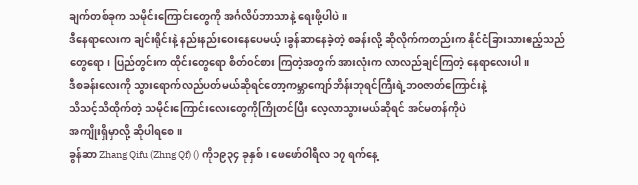ချက်တစ်ခုက သမိုင်းကြောင်းတွေကို အင်္ဂလိပ်ဘာသာနဲ့ ရေးဖို့ပါပဲ။
ဒီနေရာလေးက ချင်းရိုင်းနဲ့ နည်းနည်းဝေးနေပေမယ့်၊ခွန်ဆာနေခဲ့တဲ့ စခန်းလို့ ဆိုလိုက်ကတည်းက နိုင်ငံခြားသားဧည့်သည် တွေရော၊ ပြည်တွင်းက ထိုင်းတွေရော စိတ်၀င်စား ကြတဲ့အတွက် အားလုံးက လာလည်ချင်ကြတဲ့ နေရာလေးပါ။
ဒီစခန်းလေးကို သွားရောက်လည်ပတ်မယ်ဆိုရင်တော့ကမ္ဘာကျော်ဘိန်းဘုရင်ကြီးရဲ့ဘ၀ဇာတ်ကြောင်းနဲ့
သိသင့်သိထိုက်တဲ့ သမိုင်းကြောင်းလေးတွေကိုကြိုတင်ပြီး လေ့လာသွားမယ်ဆိုရင် အင်မတန်ကိုပဲ
အကျိုးရှိမှာလို့ ဆိုပါရစေ။
ခွန်ဆာ Zhang Qifu (Zhng Qf) () ကို၁၉၃၄ ခုနှစ်၊ ဖေဖော်ဝါရီလ ၁၇ ရက်နေ့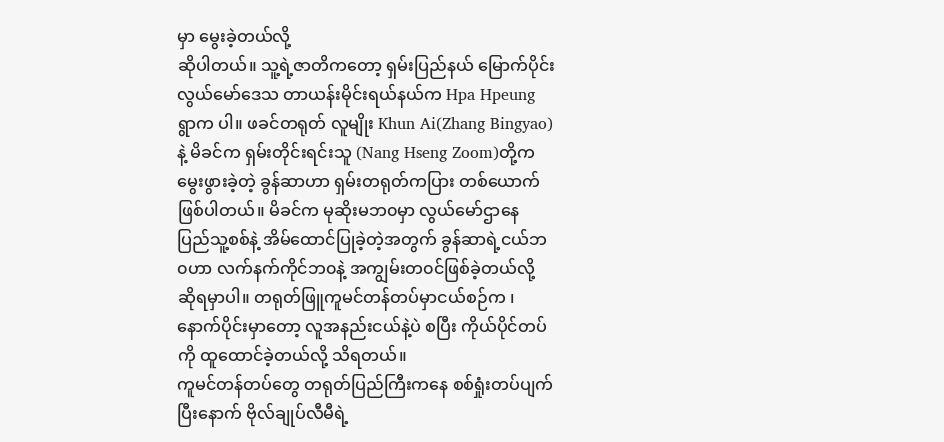မှာ မွေးခဲ့တယ်လို့
ဆိုပါတယ်။ သူ့ရဲ့ဇာတိကတော့ ရှမ်းပြည်နယ် မြောက်ပိုင်း လွယ်မော်ဒေသ တာယန်းမိုင်းရယ်နယ်က Hpa Hpeung ရွာက ပါ။ ဖခင်တရုတ် လူမျိုး Khun Ai(Zhang Bingyao)နဲ့ မိခင်က ရှမ်းတိုင်းရင်းသူ (Nang Hseng Zoom)တို့ကမွေးဖွားခဲ့တဲ့ ခွန်ဆာဟာ ရှမ်းတရုတ်ကပြား တစ်ယောက်ဖြစ်ပါတယ်။ မိခင်က မုဆိုးမဘ၀မှာ လွယ်မော်ဌာနေ ပြည်သူ့စစ်နဲ့ အိမ်ထောင်ပြုခဲ့တဲ့အတွက် ခွန်ဆာရဲ့ငယ်ဘ၀ဟာ လက်နက်ကိုင်ဘ၀နဲ့ အကျွမ်းတ၀င်ဖြစ်ခဲ့တယ်လို့ ဆိုရမှာပါ။ တရုတ်ဖြူကူမင်တန်တပ်မှာငယ်စဉ်က ၊ နောက်ပိုင်းမှာတော့ လူအနည်းငယ်နဲ့ပဲ စပြီး ကိုယ်ပိုင်တပ်ကို ထူထောင်ခဲ့တယ်လို့ သိရတယ်။
ကူမင်တန်တပ်တွေ တရုတ်ပြည်ကြီးကနေ စစ်ရှုံးတပ်ပျက်ပြီးနောက် ဗိုလ်ချုပ်လီမီရဲ့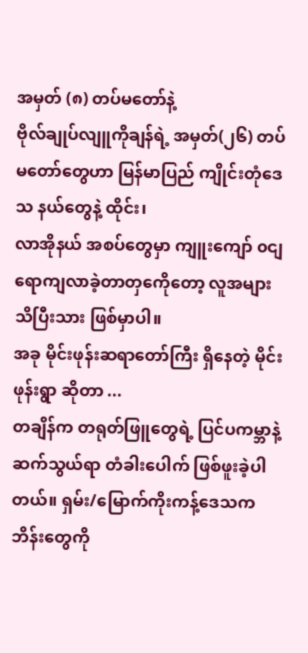အမှတ် (၈) တပ်မတော်နဲ့
ဗိုလ်ချုပ်လျူကိုချန်ရဲ့ အမှတ်(၂၆) တပ်မတော်တွေဟာ မြန်မာပြည် ကျိုင်းတုံဒေသ နယ်တွေနဲ့ ထိုင်း၊
လာအိုနယ် အစပ်တွေမှာ ကျူးကျော် ၀ငျရောကျလာခဲ့တာတှကေိုတော့ လူအများသိပြီးသား ဖြစ်မှာပါ။
အခု မိုင်းဖုန်းဆရာတော်ကြီး ရှိနေတဲ့ မိုင်းဖုန်းရွာ ဆိုတာ ...
တချိန်က တရုတ်ဖြူတွေရဲ့ ပြင်ပကမ္ဘာနဲ့ ဆက်သွယ်ရာ တံခါးပေါက် ဖြစ်ဖူးခဲ့ပါတယ်။ ရှမ်း/မြောက်ကိုးကန့်ဒေသက ဘိန်းတွေကို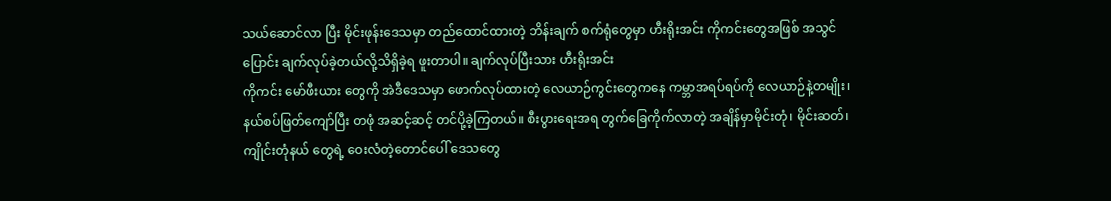သယ်ဆောင်လာ ပြီး မိုင်းဖုန်းဒေသမှာ တည်ထောင်ထားတဲ့ ဘိန်းချက် စက်ရုံတွေမှာ ဟီးရိုးအင်း ကိုကင်းတွေအဖြစ် အသွင်ပြောင်း ချက်လုပ်ခဲ့တယ်လို့သိရှိခဲ့ရ ဖူးတာပါ။ ချက်လုပ်ပြီးသား ဟီးရိုးအင်း
ကိုကင်း မော်ဖီးယား တွေကို အဲဒီဒေသမှာ ဖောက်လုပ်ထားတဲ့ လေယာဉ်ကွင်းတွေကနေ ကမ္ဘာအရပ်ရပ်ကို လေယာဉ်နဲ့တမျိုး၊ နယ်စပ်ဖြတ်ကျော်ပြီး တဖုံ အဆင့်ဆင့် တင်ပို့ခဲ့ကြတယ်။ စီးပွားရေးအရ တွက်ခြေကိုက်လာတဲ့ အချိန်မှာမိုင်းတုံ၊ မိုင်းဆတ်၊ ကျိုင်းတုံနယ် တွေရဲ့ ဝေးလံတဲ့တောင်ပေါ် ဒေသတွေ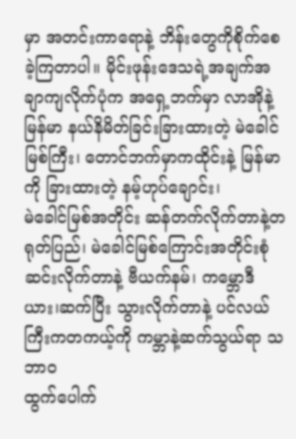မှာ အတင်းကာရောနဲ့ ဘိန်းတွေကိုစိုက်စေခဲ့ကြတာပါ။ မိုင်းဖုန်းဒေသရဲ့အချက်အချာကျလိုက်ပုံက အရှေ့ဘက်မှာ လာအိုနဲ့ မြန်မာ နယ်နိမိတ်ခြင်းခြားထားတဲ့ မဲခေါင်မြစ်ကြီး၊ တောင်ဘက်မှာကထိုင်းနဲ့ မြန်မာကို ခြားထားတဲ့ နမ့်ဟုပ်ချောင်း၊
မဲခေါင်မြစ်အတိုင်း ဆန်တက်လိုက်တာနဲ့တရုတ်ပြည်၊ မဲခေါင်မြစ်ကြောင်းအတိုင်းစုံဆင်းလိုက်တာနဲ့ ဗီယက်နမ်၊ ကမ္ဘောဒီယား၊ဆက်ပြီး သွားလိုက်တာနဲ့ ပင်လယ်ကြီးကတကယ့်ကို ကမ္ဘာနဲ့ဆက်သွယ်ရာ သဘာ၀
ထွက်ပေါက်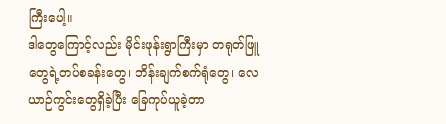ကြီးပေါ့။
ဒါတွေကြောင့်လည်း မိုင်းဖုန်းရွာကြီးမှာ တရုတ်ဖြူတွေရဲ့တပ်စခန်းတွေ၊ ဘိန်းချက်စက်ရုံတွေ၊ လေယာဉ်ကွင်းတွေရှိခဲ့ပြီး ခြေကုပ်ယူခဲ့တာ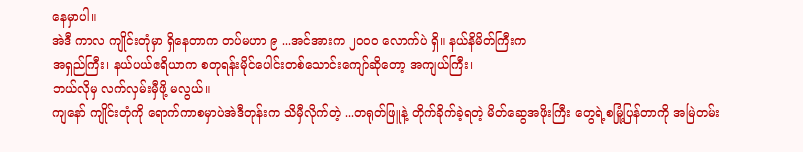နေမှာပါ။
အဲဒီ ကာလ ကျိုင်းတုံမှာ ရှိနေတာက တပ်မဟာ ၉ ...အင်အားက ၂၀၀၀ လောက်ပဲ ရှိ။ နယ်နိမိတ်ကြီးက
အရှည်ကြီး၊ နယ်ပယ်ဧရိယာက စတုရန်းမိုင်ပေါင်းတစ်သောင်းကျော်ဆိုတော့ အကျယ်ကြီး၊
ဘယ်လိုမှ လက်လှမ်းမှီဖို့ မလွယ်။
ကျနော် ကျိုင်းတုံကို ရောက်ကာစမှာပဲအဲဒီတုန်းက သိမှီလိုက်တဲ့ ...တရုတ်ဖြူနဲ့ တိုက်ခိုက်ခဲ့ရတဲ့ မိတ်ဆွေအဖိုးကြီး တွေရဲ့စမြုံ့ပြန်တာကို အမြဲတမ်း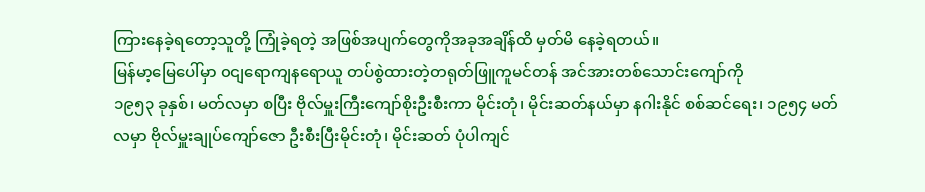ကြားနေခဲ့ရတော့သူတို့ ကြုံခဲ့ရတဲ့ အဖြစ်အပျက်တွေကိုအခုအချိန်ထိ မှတ်မိ နေခဲ့ရတယ်။
မြန်မာ့မြေပေါ်မှာ ၀ငျရောကျနရောယူ တပ်စွဲထားတဲ့တရုတ်ဖြူကူမင်တန် အင်အားတစ်သောင်းကျော်ကို
၁၉၅၃ ခုနှစ်၊ မတ်လမှာ စပြီး ဗိုလ်မှူးကြီးကျော်စိုးဦးစီးကာ မိုင်းတုံ၊ မိုင်းဆတ်နယ်မှာ နဂါးနိုင် စစ်ဆင်ရေး၊ ၁၉၅၄ မတ်လမှာ ဗိုလ်မှူးချုပ်ကျော်ဇော ဦးစီးပြီးမိုင်းတုံ၊ မိုင်းဆတ် ပုံပါကျင်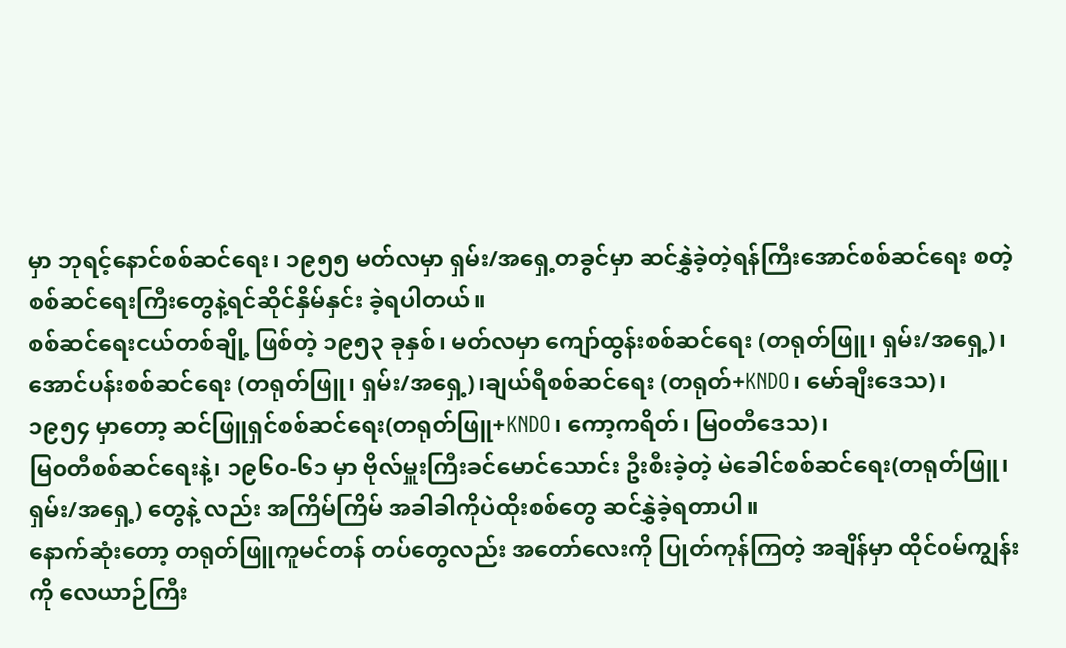မှာ ဘုရင့်နောင်စစ်ဆင်ရေး၊ ၁၉၅၅ မတ်လမှာ ရှမ်း/အရှေ့တခွင်မှာ ဆင်နွှဲခဲ့တဲ့ရန်ကြီးအောင်စစ်ဆင်ရေး စတဲ့ စစ်ဆင်ရေးကြီးတွေနဲ့ရင်ဆိုင်နှိမ်နှင်း ခဲ့ရပါတယ်။
စစ်ဆင်ရေးငယ်တစ်ချို့ ဖြစ်တဲ့ ၁၉၅၃ ခုနှစ်၊ မတ်လမှာ ကျော်ထွန်းစစ်ဆင်ရေး (တရုတ်ဖြူ၊ ရှမ်း/အရှေ့)၊
အောင်ပန်းစစ်ဆင်ရေး (တရုတ်ဖြူ၊ ရှမ်း/အရှေ့)၊ချယ်ရီစစ်ဆင်ရေး (တရုတ်+KNDO၊ မော်ချီးဒေသ)၊
၁၉၅၄ မှာတော့ ဆင်ဖြူရှင်စစ်ဆင်ရေး(တရုတ်ဖြူ+KNDO၊ ကော့ကရိတ်၊ မြ၀တီဒေသ)၊
မြ၀တီစစ်ဆင်ရေးနဲ့၊ ၁၉၆၀-၆၁ မှာ ဗိုလ်မှူးကြီးခင်မောင်သောင်း ဦးစီးခဲ့တဲ့ မဲခေါင်စစ်ဆင်ရေး(တရုတ်ဖြူ၊ ရှမ်း/အရှေ့) တွေနဲ့ လည်း အကြိမ်ကြိမ် အခါခါကိုပဲထိုးစစ်တွေ ဆင်နွှဲခဲ့ရတာပါ။
နောက်ဆုံးတော့ တရုတ်ဖြူကူမင်တန် တပ်တွေလည်း အတော်လေးကို ပြုတ်ကုန်ကြတဲ့ အချိန်မှာ ထိုင်၀မ်ကျွန်းကို လေယာဉ်ကြီး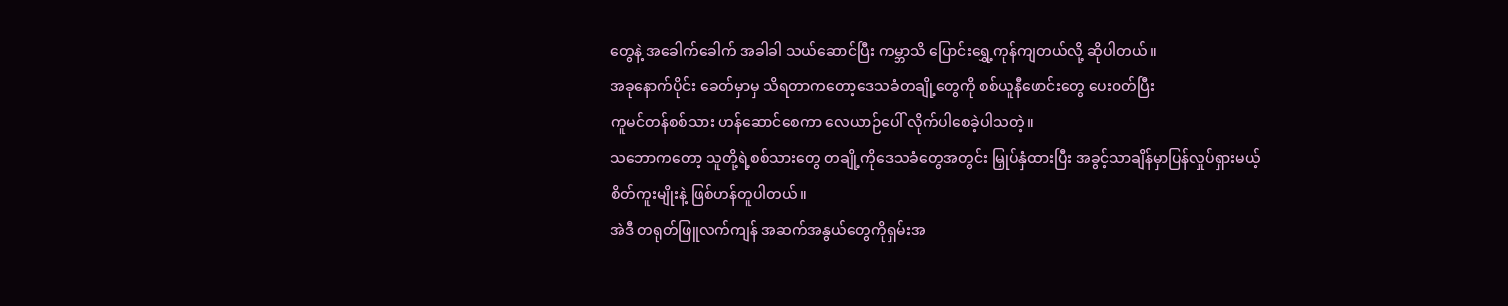တွေနဲ့ အခေါက်ခေါက် အခါခါ သယ်ဆောင်ပြီး ကမ္ဘာသိ ပြောင်းရွှေ့ကုန်ကျတယ်လို့ ဆိုပါတယ်။
အခုနောက်ပိုင်း ခေတ်မှာမှ သိရတာကတော့ဒေသခံတချို့တွေကို စစ်ယူနီဖောင်းတွေ ပေး၀တ်ပြီး
ကူမင်တန်စစ်သား ဟန်ဆောင်စေကာ လေယာဉ်ပေါ် လိုက်ပါစေခဲ့ပါသတဲ့။
သဘောကတော့ သူတို့ရဲ့စစ်သားတွေ တချို့ကိုဒေသခံတွေအတွင်း မြှုပ်နှံထားပြီး အခွင့်သာချိန်မှာပြန်လှုပ်ရှားမယ့် စိတ်ကူးမျိုးနဲ့ ဖြစ်ဟန်တူပါတယ်။
အဲဒီ တရုတ်ဖြူလက်ကျန် အဆက်အနွယ်တွေကိုရှမ်းအ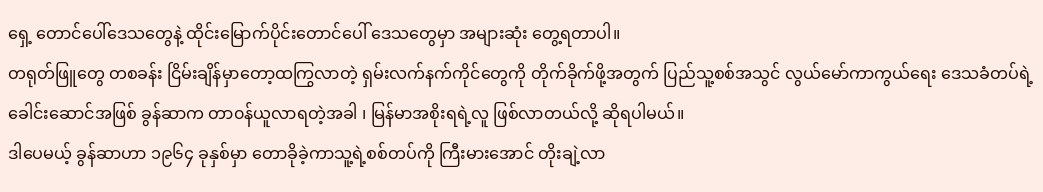ရှေ့ တောင်ပေါ်ဒေသတွေနဲ့ ထိုင်းမြောက်ပိုင်းတောင်ပေါ် ဒေသတွေမှာ အများဆုံး တွေ့ရတာပါ။
တရုတ်ဖြူတွေ တစခန်း ငြိမ်းချိန်မှာတော့ထကြွလာတဲ့ ရှမ်းလက်နက်ကိုင်တွေကို တိုက်ခိုက်ဖို့အတွက် ပြည်သူ့စစ်အသွင် လွယ်မော်ကာကွယ်ရေး ဒေသခံတပ်ရဲ့ခေါင်းဆောင်အဖြစ် ခွန်ဆာက တာ၀န်ယူလာရတဲ့အခါ ၊ မြန်မာအစိုးရရဲ့လူ ဖြစ်လာတယ်လို့ ဆိုရပါမယ်။
ဒါပေမယ့် ခွန်ဆာဟာ ၁၉၆၄ ခုနှစ်မှာ တောခိုခဲ့ကာသူ့ရဲ့စစ်တပ်ကို ကြီးမားအောင် တိုးချဲ့လာ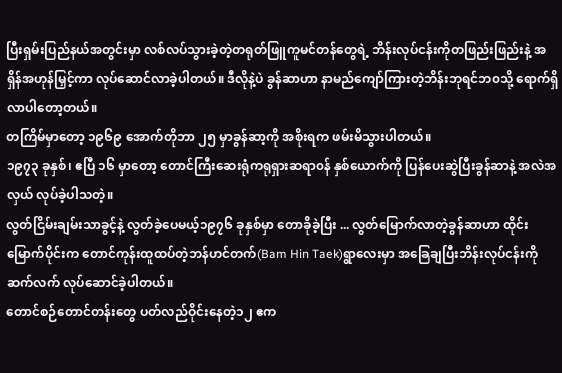ပြီးရှမ်းပြည်နယ်အတွင်းမှာ လစ်လပ်သွားခဲ့တဲ့တရုတ်ဖြူကူမင်တန်တွေရဲ့ ဘိန်းလုပ်ငန်းကိုတဖြည်းဖြည်းနဲ့ အရှိန်အဟုန်မြှင့်ကာ လုပ်ဆောင်လာခဲ့ပါတယ်။ ဒီလိုနဲ့ပဲ ခွန်ဆာဟာ နာမည်ကျော်ကြားတဲ့ဘိန်းဘုရင်ဘ၀သို့ ရောက်ရှိ လာပါတော့တယ်။
တကြိမ်မှာတော့ ၁၉၆၉ အောက်တိုဘာ ၂၅ မှာခွန်ဆာ့ကို အစိုးရက ဖမ်းမိသွားပါတယ်။
၁၉၇၃ ခုနှစ်၊ ဧပြီ ၁၆ မှာတော့ တောင်ကြီးဆေးရုံကရုရှားဆရာ၀န် နှစ်ယောက်ကို ပြန်ပေးဆွဲပြီးခွန်ဆာနဲ့ အလဲအလှယ် လုပ်ခဲ့ပါသတဲ့။
လွတ်ငြိမ်းချမ်းသာခွင့်နဲ့ လွတ်ခဲ့ပေမယ့်၁၉၇၆ ခုနှစ်မှာ တောခိုခဲ့ပြီး ... လွတ်မြောက်လာတဲ့ခွန်ဆာဟာ ထိုင်းမြောက်ပိုင်းက တောင်ကုန်းထူထပ်တဲ့ဘန်ဟင်တက်(Bam Hin Taek)ရွာလေးမှာ အခြေချပြီးဘိန်းလုပ်ငန်းကို ဆက်လက် လုပ်ဆောင်ခဲ့ပါတယ်။
တောင်စဉ်တောင်တန်းတွေ ပတ်လည်ဝိုင်းနေတဲ့၁၂ ဧက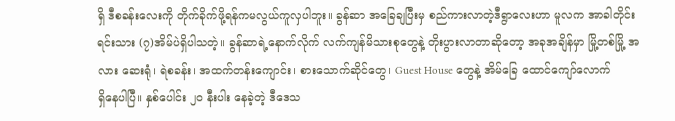ရှိ ဒီစခန်းလေးကို တိုက်ခိုက်ဖို့ရန်ကမလွယ်ကူလှပါဘူး။ ခွန်ဆာ အခြေချပြီးမှ စည်ကားလာတဲ့ဒီရွာလေးဟာ မူလက အာခါတိုင်းရင်းသား (၇)အိမ်ပဲရှိပါသတဲ့။ ခွန်ဆာရဲ့နောက်လိုက် လက်ကျန်မိသားစုတွေနဲ့ တိုးပွားလာတာဆိုတော့ အခုအချိန်မှာ မြို့တစ်မြို့ အလား ဆေးရုံ၊ ရဲစခန်း၊ အထက်တန်းကျောင်း၊ စားသောက်ဆိုင်တွေ၊ Guest House တွေနဲ့ အိမ်ခြေ ထောင်ကျော်လောက်
ရှိနေပါပြီ။ နှစ်ပေါင်း ၂၀ နီးပါး နေခဲ့တဲ့ ဒီဒေသ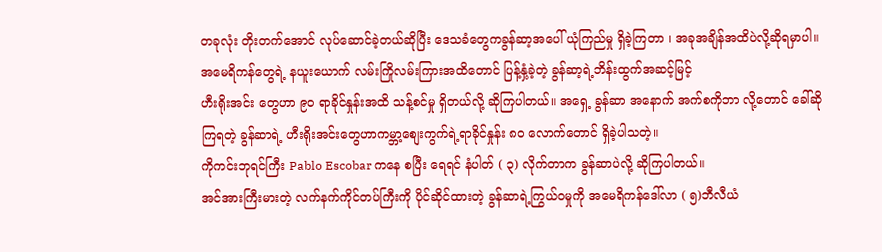တခုလုံး တိုးတက်အောင် လုပ်ဆောင်ခဲ့တယ်ဆိုပြီး ဒေသခံတွေကခွန်ဆာ့အပေါ် ယုံကြည်မှု ရှိခဲ့ကြတာ ၊ အခုအချိန်အထိပဲလို့ဆိုရမှာပါ။
အမေရိကန်တွေရဲ့ နယူးယောက် လမ်းကြိုလမ်းကြားအထိတောင် ပြန့်နှံ့ခဲ့တဲ့ ခွန်ဆာ့ရဲ့ဘိန်းထွက်အဆင့်မြင့်
ဟီးရိုးအင်း တွေဟာ ၉၀ ရာခိုင်နှုန်းအထိ သန့်စင်မှု ရှိတယ်လို့ ဆိုကြပါတယ်။ အရှေ့ ခွန်ဆာ အနောက် အက်စကိုဘာ လို့တောင် ခေါ်ဆိုကြရတဲ့ ခွန်ဆာရဲ့ ဟီးရိုးအင်းတွေဟာကမ္ဘာ့စျေးကွက်ရဲ့ရာခိုင်နှုန်း ၈၀ လောက်တောင် ရှိခဲ့ပါသတဲ့။
ကိုကင်းဘုရင်ကြီး Pablo Escobar ကနေ စပြီး ရေရင် နံပါတ် ( ၃) လိုက်တာက ခွန်ဆာပဲလို့ ဆိုကြပါတယ်။
အင်အားကြီးမားတဲ့ လက်နက်ကိုင်တပ်ကြီးကို ပိုင်ဆိုင်ထားတဲ့ ခွန်ဆာရဲ့ကြွယ်၀မှုကို အမေရိကန်ဒေါ်လာ ( ၅)ဘီလီယံ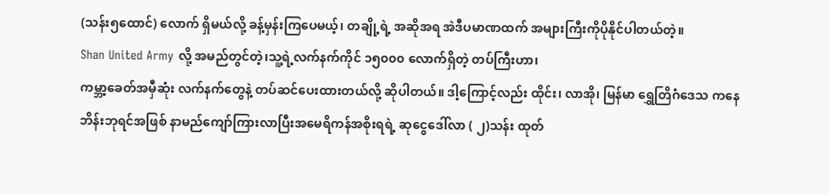(သန်း၅ထောင်) လောက် ရှိမယ်လို့ ခန့်မှန်းကြပေမယ့်၊ တချို့ရဲ့ အဆိုအရ အဲဒီပမာဏထက် အများကြီးကိုပိုနိုင်ပါတယ်တဲ့။
Shan United Army လို့ အမည်တွင်တဲ့၊သူ့ရဲ့လက်နက်ကိုင် ၁၅၀၀၀ လောက်ရှိတဲ့ တပ်ကြီးဟာ၊
ကမ္ဘာ့ခေတ်အမှီဆုံး လက်နက်တွေနဲ့ တပ်ဆင်ပေးထားတယ်လို့ ဆိုပါတယ်။ ဒါ့ကြောင့်လည်း ထိုင်း၊ လာအို၊ မြန်မာ ရွှေတြိဂံဒေသ ကနေ ဘိန်းဘုရင်အဖြစ် နာမည်ကျော်ကြားလာပြီးအမေရိကန်အစိုးရရဲ့ ဆုငွေဒေါ်လာ ( ၂)သန်း ထုတ်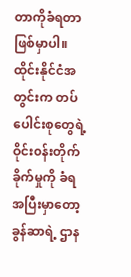တာကိုခံရတာ ဖြစ်မှာပါ။
ထိုင်းနိုင်ငံအတွင်းက တပ်ပေါင်းစုတွေရဲ့ ဝိုင်း၀န်းတိုက်ခိုက်မှုကို ခံရအပြီးမှာတော့ ခွန်ဆာရဲ့ ဌာန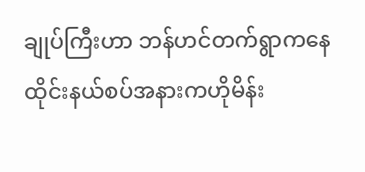ချုပ်ကြီးဟာ ဘန်ဟင်တက်ရွာကနေ ထိုင်းနယ်စပ်အနားကဟိုမိန်း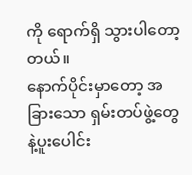ကို ရောက်ရှိ သွားပါတော့တယ်။
နောက်ပိုင်းမှာတော့ အခြားသော ရှမ်းတပ်ဖွဲ့တွေနဲ့ပူးပေါင်း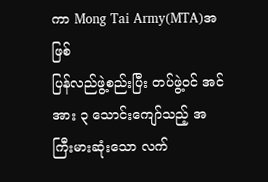ကာ Mong Tai Army(MTA)အဖြစ်
ပြန်လည်ဖွဲ့စည်းပြီး တပ်ဖွဲ့၀င် အင်အား ၃ သောင်းကျော်သည့် အကြီးမားဆုံးသော လက်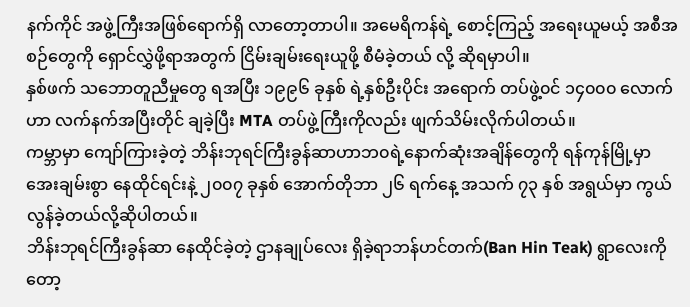နက်ကိုင် အဖွဲ့ကြီးအဖြစ်ရောက်ရှိ လာတော့တာပါ။ အမေရိကန်ရဲ့ စောင့်ကြည့် အရေးယူမယ့် အစီအစဉ်တွေကို ရှောင်လွှဲဖို့ရာအတွက် ငြိမ်းချမ်းရေးယူဖို့ စီမံခဲ့တယ် လို့ ဆိုရမှာပါ။
နှစ်ဖက် သဘောတူညီမှုတွေ ရအပြီး ၁၉၉၆ ခုနှစ် ရဲ့နှစ်ဦးပိုင်း အရောက် တပ်ဖွဲ့၀င် ၁၄၀၀၀ လောက်ဟာ လက်နက်အပြီးတိုင် ချခဲ့ပြီး MTA တပ်ဖွဲ့ကြီးကိုလည်း ဖျက်သိမ်းလိုက်ပါတယ်။
ကမ္ဘာမှာ ကျော်ကြားခဲ့တဲ့ ဘိန်းဘုရင်ကြီးခွန်ဆာဟာဘ၀ရဲ့နောက်ဆုံးအချိန်တွေကို ရန်ကုန်မြို့မှာ
အေးချမ်းစွာ နေထိုင်ရင်းနဲ့ ၂၀၀၇ ခုနှစ် အောက်တိုဘာ ၂၆ ရက်နေ့ အသက် ၇၃ နှစ် အရွယ်မှာ ကွယ်လွန်ခဲ့တယ်လို့ဆိုပါတယ်။
ဘိန်းဘုရင်ကြီးခွန်ဆာ နေထိုင်ခဲ့တဲ့ ဌာနချုပ်လေး ရှိခဲ့ရာဘန်ဟင်တက်(Ban Hin Teak) ရွာလေးကိုတော့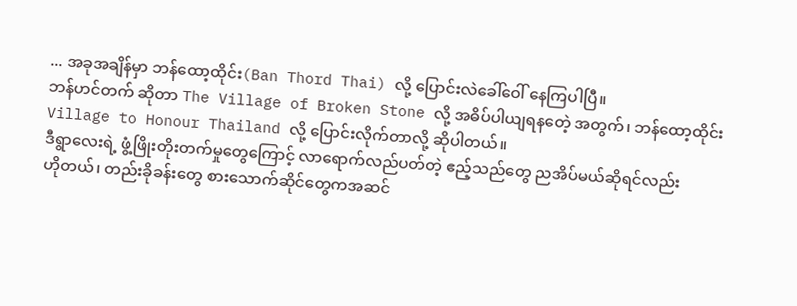... အခုအချိန်မှာ ဘန်ထော့ထိုင်း(Ban Thord Thai) လို့ ပြောင်းလဲခေါ်ဝေါ် နေကြပါပြီ။
ဘန်ဟင်တက် ဆိုတာ The Village of Broken Stone လို့ အဓိပ်ပါယျရနတေဲ့ အတွက်၊ ဘန်ထော့ထိုင်း Village to Honour Thailand လို့ ပြောင်းလိုက်တာလို့ ဆိုပါတယ်။
ဒီရွာလေးရဲ့ ဖွံ့ဖြိုးတိုးတက်မှုတွေကြောင့် လာရောက်လည်ပတ်တဲ့ ဧည့်သည်တွေ ညအိပ်မယ်ဆိုရင်လည်း
ဟိုတယ်၊ တည်းခိုခန်းတွေ စားသောက်ဆိုင်တွေကအဆင်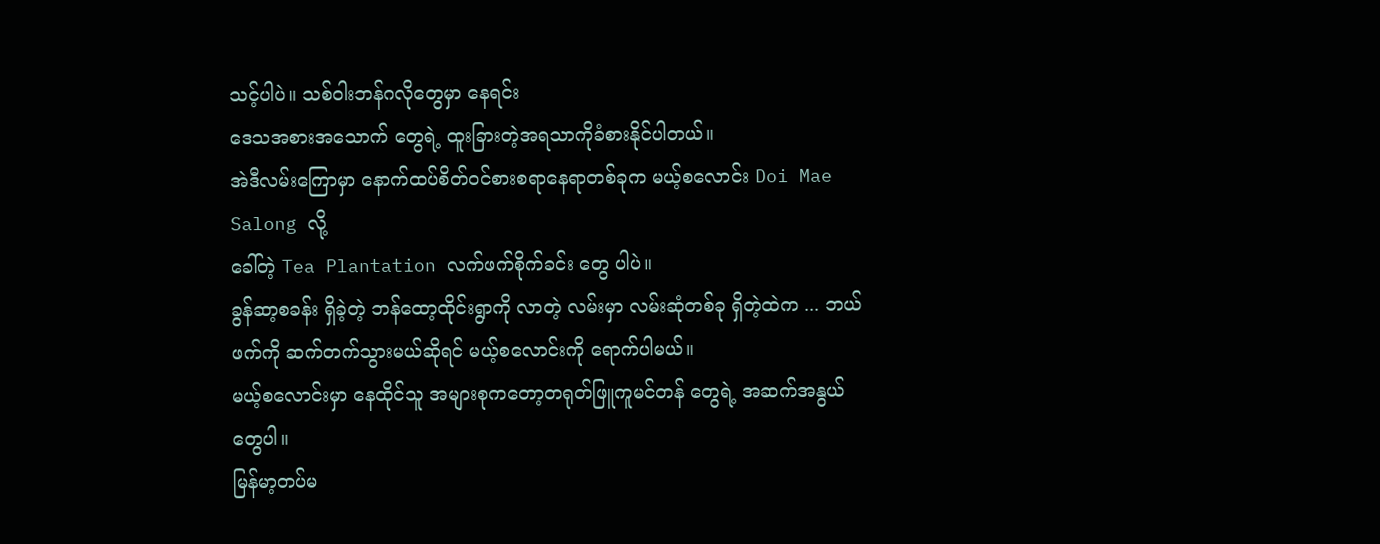သင့်ပါပဲ။ သစ်ဝါးဘန်ဂလိုတွေမှာ နေရင်း
ဒေသအစားအသောက် တွေရဲ့ ထူးခြားတဲ့အရသာကိုခံစားနိုင်ပါတယ်။
အဲဒီလမ်းကြောမှာ နောက်ထပ်စိတ်၀င်စားစရာနေရာတစ်ခုက မယ့်စလောင်း Doi Mae Salong လို့
ခေါ်တဲ့ Tea Plantation လက်ဖက်စိုက်ခင်း တွေ ပါပဲ။
ခွန်ဆာ့စခန်း ရှိခဲ့တဲ့ ဘန်ထော့ထိုင်းရွာကို လာတဲ့ လမ်းမှာ လမ်းဆုံတစ်ခု ရှိတဲ့ထဲက ... ဘယ်ဖက်ကို ဆက်တက်သွားမယ်ဆိုရင် မယ့်စလောင်းကို ရောက်ပါမယ်။
မယ့်စလောင်းမှာ နေထိုင်သူ အများစုကတော့တရုတ်ဖြူကူမင်တန် တွေရဲ့ အဆက်အနွယ်တွေပါ။
မြန်မာ့တပ်မ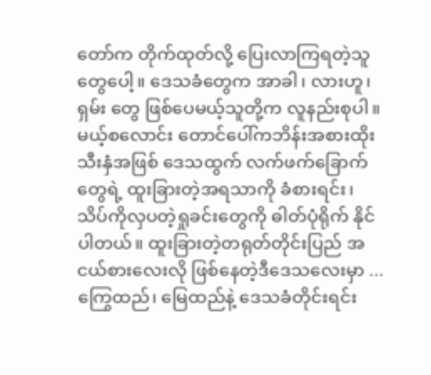တော်က တိုက်ထုတ်လို့ ပြေးလာကြရတဲ့သူတွေပေါ့။ ဒေသခံတွေက အာခါ၊ လားဟူ၊ ရှမ်း တွေ ဖြစ်ပေမယ့်သူတို့က လူနည်းစုပါ။ မယ့်စလောင်း တောင်ပေါ်ကဘိန်းအစားထိုး သီးနှံအဖြစ် ဒေသထွက် လက်ဖက်ခြောက်တွေရဲ့ ထူးခြားတဲ့အရသာကို ခံစားရင်း၊ သိပ်ကိုလှပတဲ့ရှုခင်းတွေကို ဓါတ်ပုံရိုက် နိုင်ပါတယ်။ ထူးခြားတဲ့တရုတ်တိုင်းပြည် အငယ်စားလေးလို ဖြစ်နေတဲ့ဒီဒေသလေးမှာ ... ကြွေထည်၊ မြေထည်နဲ့ ဒေသခံတိုင်းရင်း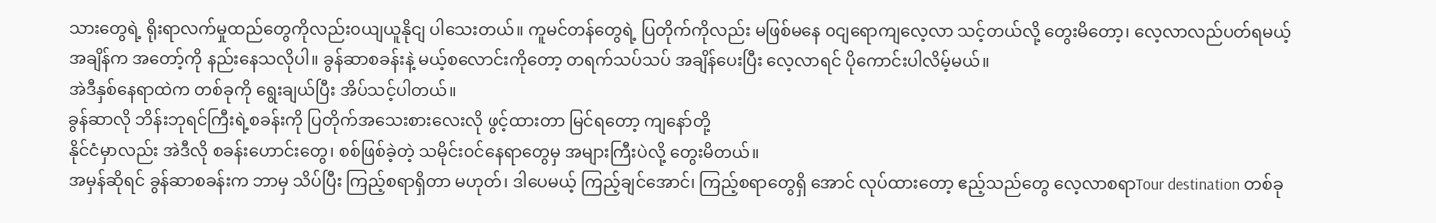သားတွေရဲ့ ရိုးရာလက်မှုထည်တွေကိုလည်း၀ယျယူနိုငျ ပါသေးတယ်။ ကူမင်တန်တွေရဲ့ ပြတိုက်ကိုလည်း မဖြစ်မနေ ၀ငျရောကျလေ့လာ သင့်တယ်လို့ တွေးမိတော့၊ လေ့လာလည်ပတ်ရမယ့် အချိန်က အတော့်ကို နည်းနေသလိုပါ။ ခွန်ဆာစခန်းနဲ့ မယ့်စလောင်းကိုတော့ တရက်သပ်သပ် အချိန်ပေးပြီး လေ့လာရင် ပိုကောင်းပါလိမ့်မယ်။
အဲဒီနှစ်နေရာထဲက တစ်ခုကို ရွေးချယ်ပြီး အိပ်သင့်ပါတယ်။
ခွန်ဆာလို ဘိန်းဘုရင်ကြီးရဲ့စခန်းကို ပြတိုက်အသေးစားလေးလို ဖွင့်ထားတာ မြင်ရတော့ ကျနော်တို့
နိုင်ငံမှာလည်း အဲဒီလို စခန်းဟောင်းတွေ၊ စစ်ဖြစ်ခဲ့တဲ့ သမိုင်း၀င်နေရာတွေမှ အများကြီးပဲလို့ တွေးမိတယ်။
အမှန်ဆိုရင် ခွန်ဆာစခန်းက ဘာမှ သိပ်ပြီး ကြည့်စရာရှိတာ မဟုတ်၊ ဒါပေမယ့် ကြည့်ချင်အောင်၊ ကြည့်စရာတွေရှိ အောင် လုပ်ထားတော့ ဧည့်သည်တွေ လေ့လာစရာTour destination တစ်ခု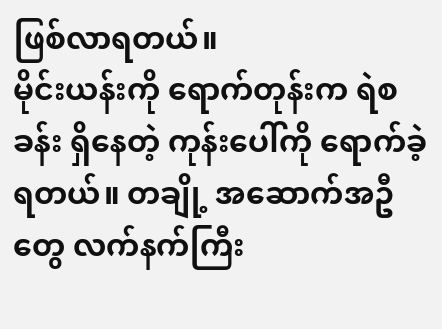ဖြစ်လာရတယ်။
မိုင်းယန်းကို ရောက်တုန်းက ရဲစခန်း ရှိနေတဲ့ ကုန်းပေါ်ကို ရောက်ခဲ့ရတယ်။ တချို့ အဆောက်အဦတွေ လက်နက်ကြီး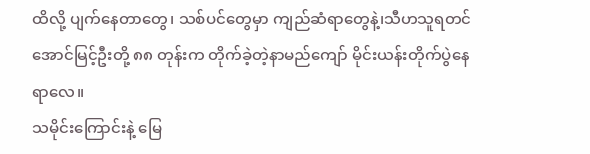ထိလို့ ပျက်နေတာတွေ၊ သစ်ပင်တွေမှာ ကျည်ဆံရာတွေနဲ့၊သီဟသူရတင်အောင်မြင့်ဦးတို့ ၈၈ တုန်းက တိုက်ခဲ့တဲ့နာမည်ကျော် မိုင်းယန်းတိုက်ပွဲနေရာလေ။
သမိုင်းကြောင်းနဲ့ မြေ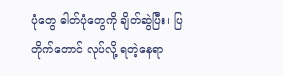ပုံတွေ ဓါတ်ပုံတွေကို ချိတ်ဆွဲပြီး၊ ပြတိုက်တောင် လုပ်လို့ ရတဲ့နေရာ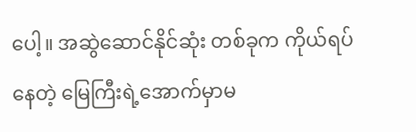ပေါ့။ အဆွဲဆောင်နိုင်ဆုံး တစ်ခုက ကိုယ်ရပ်နေတဲ့ မြေကြီးရဲ့အောက်မှာမ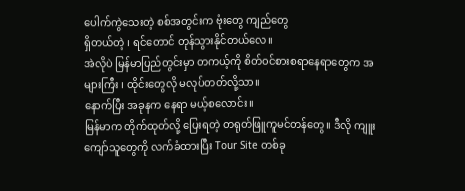ပေါက်ကွဲသေးတဲ့ စစ်အတွင်းက ဗုံးတွေ ကျည်တွေ
ရှိတယ်တဲ့ ၊ ရင်တောင် တုန်သွားနိုင်တယ်လေ။
အဲလိုပဲ မြန်မာပြည်တွင်းမှာ တကယ့်ကို စိတ်၀င်စားစရာနေရာတွေက အများကြီး ၊ ထိုင်းတွေလို မလုပ်တတ်လို့သာ။
နောက်ပြီး အခုနက နေရာ မယ့်စလောင်း။
မြန်မာက တိုက်ထုတ်လို့ ပြေးရတဲ့ တရုတ်ဖြူကူမင်တန်တွေ။ ဒီလို ကျူးကျော်သူတွေကို လက်ခံထားပြီး Tour Site တစ်ခု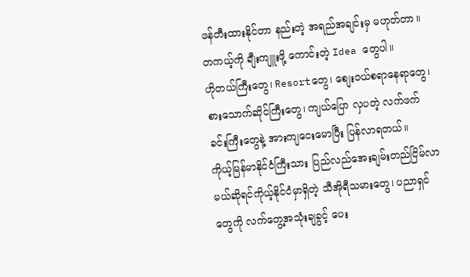ဖန်တီးထားနိုင်တာ နည်းတဲ့ အရည်အချင်းမှ မဟုတ်တာ။
တကယ့်ကို ချီးကျူးဖို့ ကောင်းတဲ့ Idea တွေပါ။
ဟိုတယ်ကြီးတွေ၊ Resortတွေ၊ စျေး၀ယ်စရာနေရာတွေ၊ စားသောက်ဆိုင်ကြီးတွေ၊ ကျယ်ပြော လှပတဲ့ လက်ဖက်ခင်းကြီးတွေနဲ့ အားကျငေးမောပြီး ပြန်လာရတယ်။
ကိုယ့်မြန်မာနိုင်ငံကြီးသား ပြည်လည်အေးချမ်းတည်ငြိမ်လာမယ်ဆိုရင်ကိုယ့်နိုင်ငံမှာရှိတဲ့ သီအိုရီသမားတွေ၊ ပညာရှင်တွေကို လက်တွေ့အသုံးချခွင့် ပေး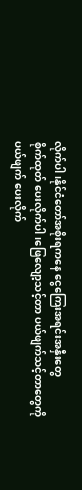လိုက်ပါ ၊နိုင်ငံတော်အစိုးရကနေ ငွေကြေးအရင်းအနှီးတွေ
စိုက်ထုတ် ပေးလိုက်ပါ၊ဖြေလျော့သင့်တာ ပယ်ဖျက်သင့်တာတွေကိုပယ်ဖျက် ပေးလိုက်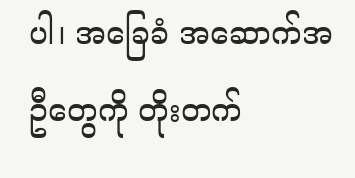ပါ၊ အခြေခံ အဆောက်အဦတွေကို တိုးတက်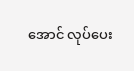အောင် လုပ်ပေး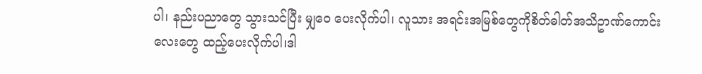ပါ၊ နည်းပညာတွေ သွားသင်ပြီး မျှဝေ ပေးလိုက်ပါ၊ လူသား အရင်းအမြစ်တွေကိုစိတ်ဓါတ်အသိဥာဏ်ကောင်းလေးတွေ ထည့်ပေးလိုက်ပါ၊ဒါ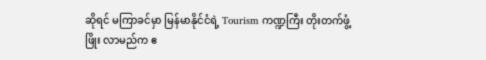ဆိုရင် မကြာခင်မှာ မြန်မာနိုင်ငံရဲ့ Tourism ကဏ္ဍကြီး တိုးတက်ဖွံ့ဖြိုး လာမည်က ဧ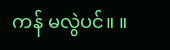ကန် မလွဲပင်။ ။